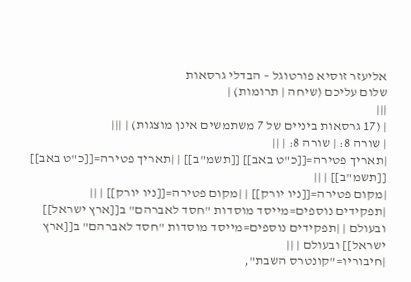אליעזר זוסיא פורטוגל – הבדלי גרסאות
שלום עליכם (שיחה | תרומות) |
|||
| (17 גרסאות ביניים של 7 משתמשים אינן מוצגות) | |||
| שורה 8: | שורה 8: | ||
|תאריך פטירה=[[כ"ט באב]] [[תשמ"ב]] | |תאריך פטירה=[[כ"ט באב]] [[תשמ"ב]] | ||
|מקום פטירה=[[ניו יורק]] | |מקום פטירה=[[ניו יורק]] | ||
|תפקידים נוספים=מייסד מוסדות "חסד לאברהם" ב[[ארץ ישראל]] ובעולם | |תפקידים נוספים=מייסד מוסדות "חסד לאברהם" ב[[ארץ ישראל]] ובעולם | ||
|חיבוריו="קונטרס השבת",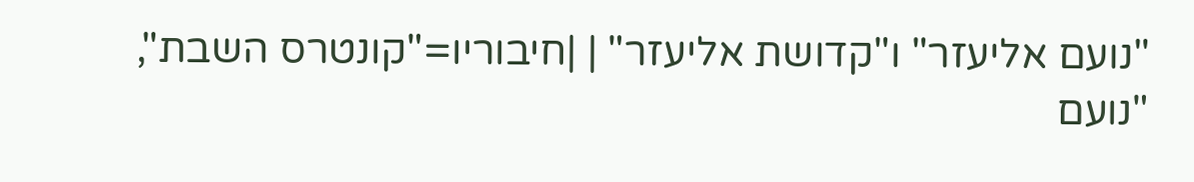"נועם אליעזר" ו"קדושת אליעזר" | |חיבוריו="קונטרס השבת", "נועם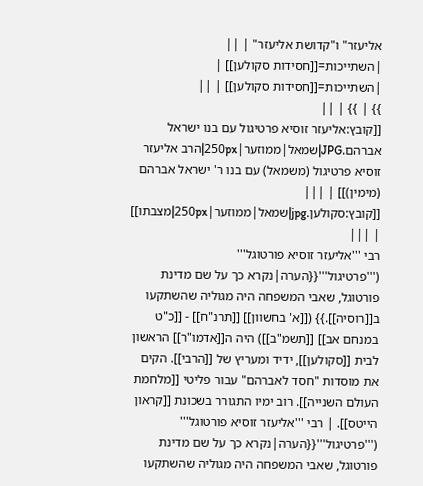אליעזר" ו"קדושת אליעזר" | ||
|השתייכות=[[חסידות סקולען]] | |השתייכות=[[חסידות סקולען]] | ||
}} | }} | ||
[[קובץ:אליעזר זוסיא פרטיגול עם בנו ישראל אברהם.JPG|שמאל|ממוזער|250px|הרב אליעזר זוסיא פרטיגול (משמאל) עם בנו ר' ישראל אברהם (מימין)]] | |||
[[קובץ:סקולען.jpg|שמאל|ממוזער|250px|מצבתו]] | |||
רבי '''אליעזר זוסיא פורטוגל''' ('''פרטיגול'''{{הערה|נקרא כך על שם מדינת פורטוגל, שאבי המשפחה היה מגוליה שהשתקעו ב[[רוסיה]].}} ([[א' בחשוון]] [[תרנ"ח]] - [[כ"ט במנחם אב]] [[תשמ"ב]]) היה ה[[אדמו"ר]] הראשון לבית [[סקולען]], ידיד ומעריץ של [[הרבי]]. הקים את מוסדות "חסד לאברהם" עבור פליטי [[מלחמת העולם השנייה]]. רוב ימיו התגורר בשכונת [[קראון הייטס]]. | רבי '''אליעזר זוסיא פורטוגל''' ('''פרטיגול'''{{הערה|נקרא כך על שם מדינת פורטוגל, שאבי המשפחה היה מגוליה שהשתקעו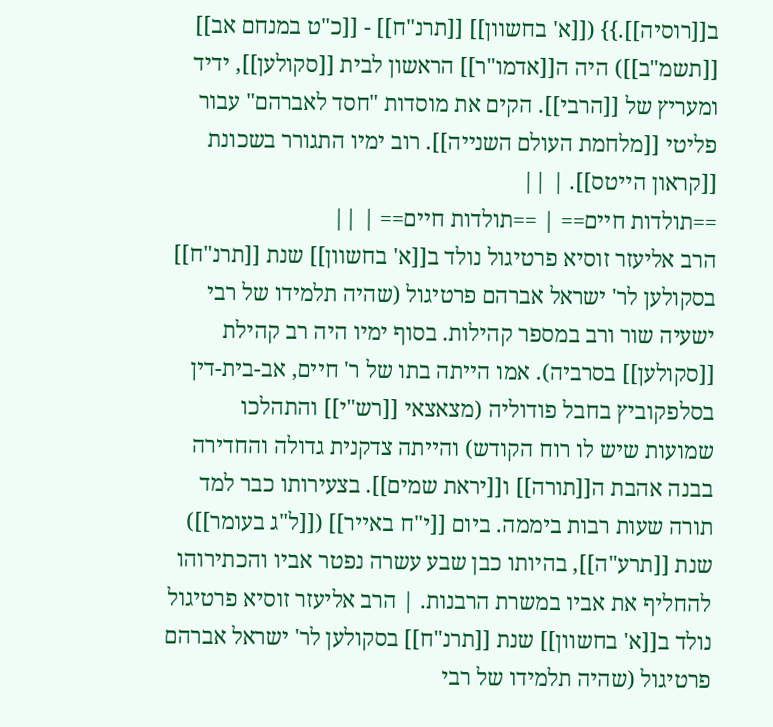ב[[רוסיה]].}} ([[א' בחשוון]] [[תרנ"ח]] - [[כ"ט במנחם אב]] [[תשמ"ב]]) היה ה[[אדמו"ר]] הראשון לבית [[סקולען]], ידיד ומעריץ של [[הרבי]]. הקים את מוסדות "חסד לאברהם" עבור פליטי [[מלחמת העולם השנייה]]. רוב ימיו התגורר בשכונת [[קראון הייטס]]. | ||
==תולדות חיים== | ==תולדות חיים== | ||
הרב אליעזר זוסיא פרטיגול נולד ב[[א' בחשוון]] שנת [[תרנ"ח]] בסקולען לר' ישראל אברהם פרטיגול (שהיה תלמידו של רבי ישעיה שור ורב במספר קהילות. בסוף ימיו היה רב קהילת [[סקולען]] בסרביה). אמו הייתה בתו של ר' חיים, אב-בית-דין בסלפקוביץ בחבל פודוליה (מצאצאי [[רש"י]] והתהלכו שמועות שיש לו רוח הקודש) והייתה צדקנית גדולה והחדירה בבנה אהבת ה[[תורה]] ו[[יראת שמים]]. בצעירותו כבר למד תורה שעות רבות ביממה. ביום [[י"ח באייר]] ([[ל"ג בעומר]]) שנת [[תרע"ה]], בהיותו כבן שבע עשרה נפטר אביו והכתירוהו להחליף את אביו במשרת הרבנות. | הרב אליעזר זוסיא פרטיגול נולד ב[[א' בחשוון]] שנת [[תרנ"ח]] בסקולען לר' ישראל אברהם פרטיגול (שהיה תלמידו של רבי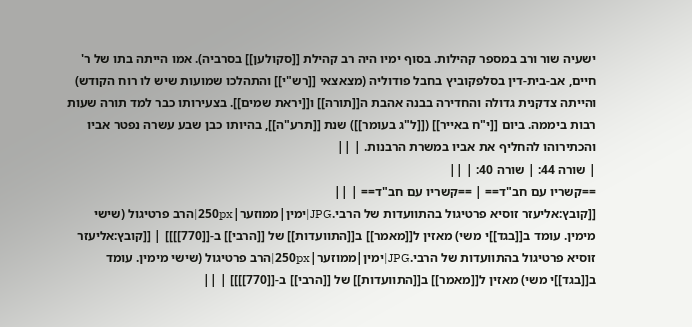ישעיה שור ורב במספר קהילות. בסוף ימיו היה רב קהילת [[סקולען]] בסרביה). אמו הייתה בתו של ר' חיים, אב-בית-דין בסלפקוביץ בחבל פודוליה (מצאצאי [[רש"י]] והתהלכו שמועות שיש לו רוח הקודש) והייתה צדקנית גדולה והחדירה בבנה אהבת ה[[תורה]] ו[[יראת שמים]]. בצעירותו כבר למד תורה שעות רבות ביממה. ביום [[י"ח באייר]] ([[ל"ג בעומר]]) שנת [[תרע"ה]], בהיותו כבן שבע עשרה נפטר אביו והכתירוהו להחליף את אביו במשרת הרבנות. | ||
| שורה 44: | שורה 40: | ||
==קשריו עם חב"ד== | ==קשריו עם חב"ד== | ||
[[קובץ:אליעזר זוסיא פרטיגול בהתוועדות של הרבי.JPG|ימין|ממוזער|250px|הרב פרטיגול (שישי מימין. עומד ב[[בגד]]י משי) מאזין ל[[מאמר]] ב[[התוועדות]] של [[הרבי]] ב-[[770]]]] | [[קובץ:אליעזר זוסיא פרטיגול בהתוועדות של הרבי.JPG|ימין|ממוזער|250px|הרב פרטיגול (שישי מימין. עומד ב[[בגד]]י משי) מאזין ל[[מאמר]] ב[[התוועדות]] של [[הרבי]] ב-[[770]]]] | ||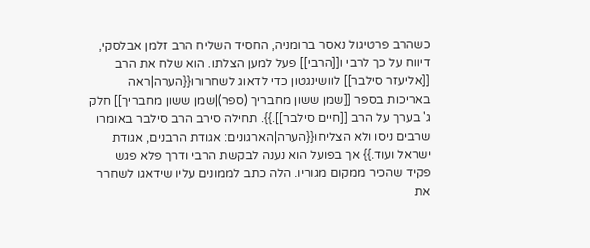כשהרב פרטיגול נאסר ברומניה, החסיד השליח הרב זלמן אבלסקי, דיווח על כך לרבי ו[[הרבי]] פעל למען הצלתו. הוא שלח את הרב [[אליעזר סילבר]] לוושינגטון כדי לדאוג לשחרורו{{הערה|ראה באריכות בספר [[שמן ששון מחבריך (ספר)|שמן ששון מחבריך]] חלק ג' בערך על הרב [[חיים סילבר]].}}. תחילה סירב הרב סילבר באומרו שרבים ניסו ולא הצליחו{{הערה|הארגונים: אגודת הרבנים, אגודת ישראל ועוד.}} אך בפועל הוא נענה לבקשת הרבי ודרך פלא פגש פקיד שהכיר ממקום מגוריו. הלה כתב לממונים עליו שידאגו לשחרר את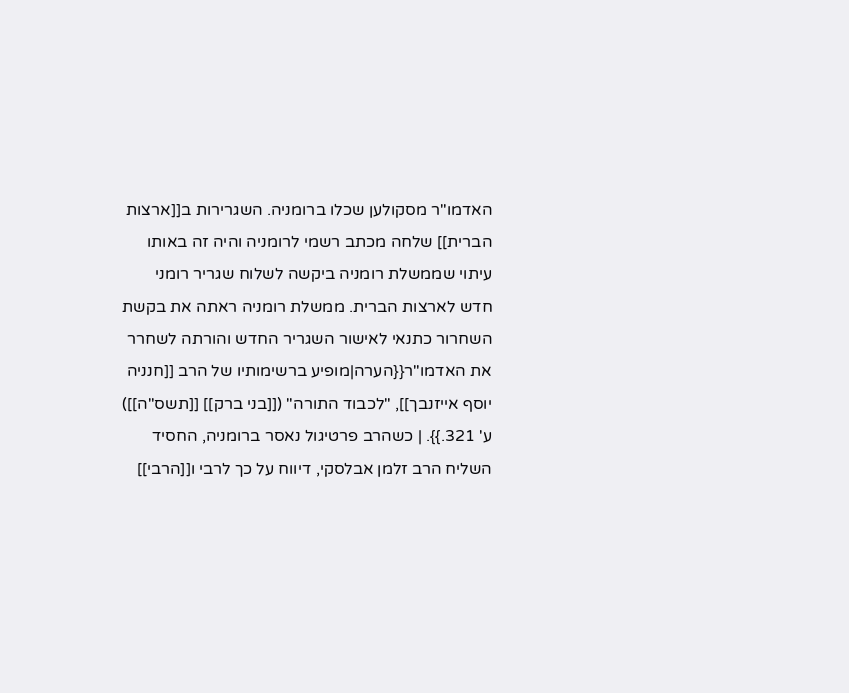האדמו"ר מסקולען שכלו ברומניה. השגרירות ב[[ארצות הברית]] שלחה מכתב רשמי לרומניה והיה זה באותו עיתוי שממשלת רומניה ביקשה לשלוח שגריר רומני חדש לארצות הברית. ממשלת רומניה ראתה את בקשת השחרור כתנאי לאישור השגריר החדש והורתה לשחרר את האדמו"ר{{הערה|מופיע ברשימותיו של הרב [[חנניה יוסף אייזנבך]], "לכבוד התורה" ([[בני ברק]] [[תשס"ה]]) ע' 321.}}. | כשהרב פרטיגול נאסר ברומניה, החסיד השליח הרב זלמן אבלסקי, דיווח על כך לרבי ו[[הרבי]]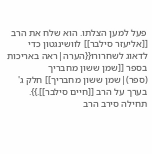פעל למען הצלתו. הוא שלח את הרב [[אליעזר סילבר]] לוושינגטון כדי לדאוג לשחרורו{{הערה|ראה באריכות בספר [[שמן ששון מחבריך (ספר)|שמן ששון מחבריך]] חלק ג' בערך על הרב [[חיים סילבר]].}}. תחילה סירב הרב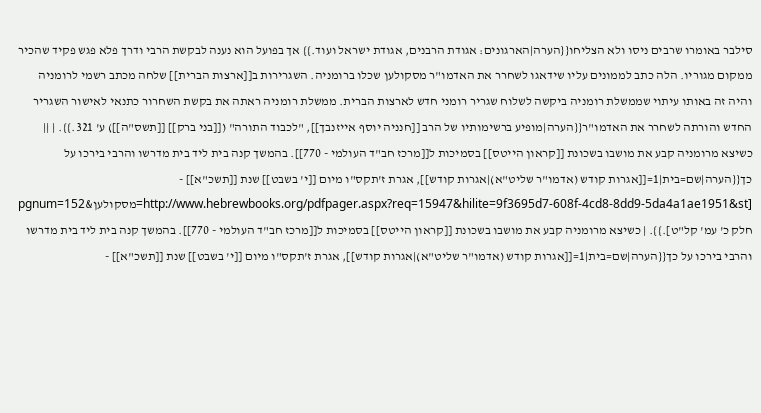סילבר באומרו שרבים ניסו ולא הצליחו{{הערה|הארגונים: אגודת הרבנים, אגודת ישראל ועוד.}} אך בפועל הוא נענה לבקשת הרבי ודרך פלא פגש פקיד שהכיר ממקום מגוריו. הלה כתב לממונים עליו שידאגו לשחרר את האדמו"ר מסקולען שכלו ברומניה. השגרירות ב[[ארצות הברית]] שלחה מכתב רשמי לרומניה והיה זה באותו עיתוי שממשלת רומניה ביקשה לשלוח שגריר רומני חדש לארצות הברית. ממשלת רומניה ראתה את בקשת השחרור כתנאי לאישור השגריר החדש והורתה לשחרר את האדמו"ר{{הערה|מופיע ברשימותיו של הרב [[חנניה יוסף אייזנבך]], "לכבוד התורה" ([[בני ברק]] [[תשס"ה]]) ע' 321.}}. | ||
כשיצא מרומניה קבע את מושבו בשכונת [[קראון הייטס]] בסמיכות ל[[מרכז חב"ד העולמי - 770]]. בהמשך קנה בית ליד בית מדרשו והרבי בירכו על כך{{הערה|שם=בית|1=[[אגרות קודש (אדמו"ר שליט"א)|אגרות קודש]], אגרת ז'תקס"ו מיום [[י' בשבט]] שנת [[תשכ"א]] - [http://www.hebrewbooks.org/pdfpager.aspx?req=15947&hilite=9f3695d7-608f-4cd8-8dd9-5da4a1ae1951&st=מסקולען&pgnum=152 חלק כ' עמ' קל"ט].}}. | כשיצא מרומניה קבע את מושבו בשכונת [[קראון הייטס]] בסמיכות ל[[מרכז חב"ד העולמי - 770]]. בהמשך קנה בית ליד בית מדרשו והרבי בירכו על כך{{הערה|שם=בית|1=[[אגרות קודש (אדמו"ר שליט"א)|אגרות קודש]], אגרת ז'תקס"ו מיום [[י' בשבט]] שנת [[תשכ"א]] -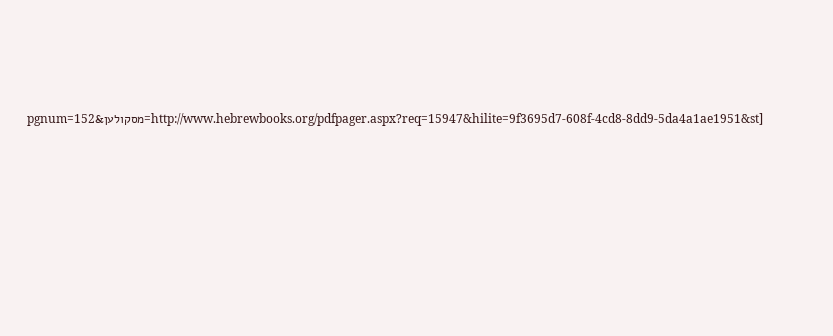[http://www.hebrewbooks.org/pdfpager.aspx?req=15947&hilite=9f3695d7-608f-4cd8-8dd9-5da4a1ae1951&st=מסקולען&pgnum=152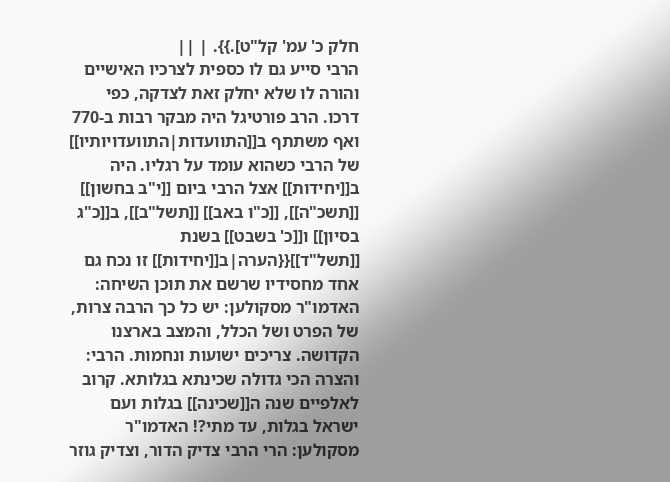חלק כ' עמ' קל"ט].}}. | ||
הרבי סייע גם לו כספית לצרכיו האישיים והורה לו שלא יחלק זאת לצדקה, כפי דרכו. הרב פורטיגל היה מבקר רבות ב-770 ואף משתתף ב[[התוועדות|התוועדויותיו]] של הרבי כשהוא עומד על רגליו. היה ב[[יחידות]] אצל הרבי ביום [[י"ב בחשון]] [[תשכ"ה]], [[כ"ו באב]] [[תשל"ב]], ב[[כ"ג בסיון]] ו[[כ' בשבט]] בשנת [[תשל"ד]]{{הערה|ב[[יחידות]] זו נכח גם אחד מחסידיו שרשם את תוכן השיחה: האדמו"ר מסקולען: יש כל כך הרבה צרות, של הפרט ושל הכלל, והמצב בארצנו הקדושה. צריכים ישועות ונחמות. הרבי: והצרה הכי גדולה שכינתא בגלותא. קרוב לאלפיים שנה ה[[שכינה]] בגלות ועם ישראל בגלות, עד מתי?! האדמו"ר מסקולען: הרי הרבי צדיק הדור, וצדיק גוזר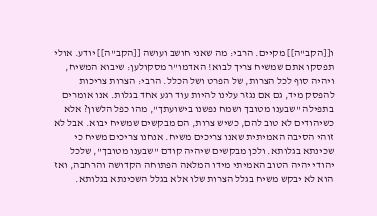ו[[הקב"ה]] מקיים. הרבי: מה שאני חושב ועושה [[הקב"ה]] יודע. אולי תפסקו אתם שמשיח צריך לבוא! האדמו"ר מסקולען: שיבוא המשיח, ויהיה סוף לכל הצרות, של הפרט ושל הכלל. הרבי: הצרות צריכות להפסק מיד, גם אם נגזר עלינו להיות עוד רגע אחד בגלות. אנו אומרים בתפילה "שבענו מטובך ושמח נפשנו בישועתך", מהו כפל הלשון? אלא כשיהודים לא טוב להם, כשיש צרות, הם מבקשים שמשיח יבוא. אבל לא זוהי הסיבה האמיתית שאנו צריכים משיח. אנחנו צריכים משיח כי שכינתא בגלותא. ולכן מבקשים שיהיה קודם "שבענו מטובך", שלכל יהודי יהיה הטוב האמיתי מידו המלאה הפתוחה הקדושה והרחבה, ואז הוא לא יבקש משיח בגלל הצרות שלו אלא בגלל השכינתא בגלותא.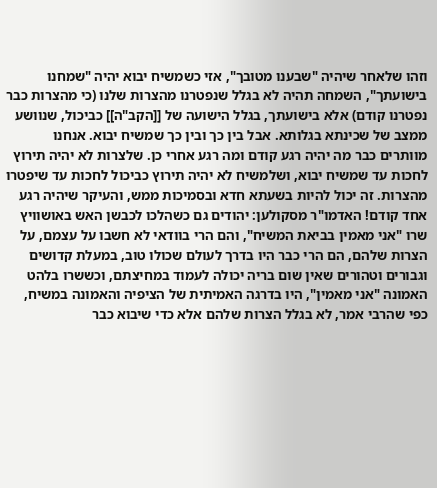וזהו שלאחר שיהיה "שבענו מטובך", אזי כשמשיח יבוא יהיה "שמחנו בישועתך", השמחה תהיה לא בגלל שנפטרנו מהצרות שלנו (כי מהצרות כבר נפטרנו קודם) אלא בישועתך, בגלל הישועה של [[הקב"ה]] כביכול, שנוושע ממצב של שכינתא בגלותא. אבל בין כך ובין כך שמשיח יבוא. אנחנו מוותרים כבר מה יהיה רגע קודם ומה רגע אחרי כן. שלצרות לא יהיה תירוץ לחכות עד שמשיח יבוא, ושלמשיח לא יהיה תירוץ כביכול לחכות עד שיפטרו מהצרות. זה יכול להיות בשעתא חדא ובסמיכות ממש, והעיקר שיהיה רגע אחד קודם! האדמו"ר מסקולען: יהודים גם כשהלכו לכבשן האש באושוויץ שרו "אני מאמין בביאת המשיח", והם הרי בוודאי לא חשבו על עצמם, על הצרות שלהם, הם הרי כבר היו בדרך לעולם שכולו טוב, במעלת קדושים וגבורים וטהורים שאין שום בריה יכולה לעמוד במחיצתם, וכששרו בלהט האמונה "אני מאמין", היו בדרגה האמיתית של הציפיה והאמונה במשיח, כפי שהרבי אמר, לא בגלל הצרות שלהם אלא כדי שיבוא כבר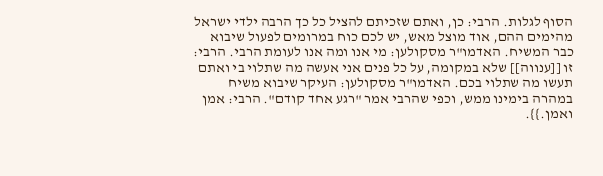הסוף לגלות. הרבי: כן, ואתם שזכיתם להציל כל כך הרבה ילדי ישראל מהימים ההם, אוד מוצל מאש, יש לכם כוח במרומים לפעול שיבוא כבר המשיח. האדמו"ר מסקולען: מי אנו ומה אנו לעומת הרבי. הרבי: זו [[ענווה]] שלא במקומה, על כל פנים אני אעשה מה שתלוי בי ואתם תעשו מה שתלוי בכם. האדמו"ר מסקולען: העיקר שיבוא משיח במהרה בימינו ממש, וכפי שהרבי אמר "רגע אחד קודם". הרבי: אמן ואמן.}}.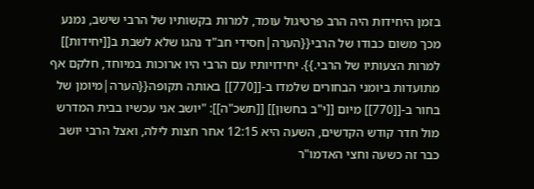בזמן היחידות היה הרב פרטיגול עומד, למרות בקשותיו של הרבי שישב, נמנע מכך משום כבודו של הרבי{{הערה|חסידי חב"ד נהגו שלא לשבת ב[[יחידות]] למרות הצעותיו של הרבי.}}. יחידויותיו עם הרבי היו ארוכות במיוחד, חלקם אף מתועדות ביומני הבחורים שלמדו ב-[[770]] באותה תקופה{{הערה|מיומן של בחור ב-[[770]] מיום [[י"ב בחשון]] [[תשכ"ה]]: "יושב אני עכשיו בבית המדרש מול חדר קודש הקדשים, השעה היא 12:15 אחר חצות לילה, ואצל הרבי יושב כבר זה כשעה וחצי האדמו"ר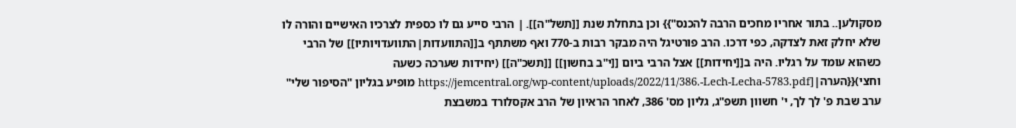מסקולען.. בתור אחריו מחכים הרבה להכנס"}} וכן בתחלת שנת [[תשל"ה]]. | הרבי סייע גם לו כספית לצרכיו האישיים והורה לו שלא יחלק זאת לצדקה, כפי דרכו. הרב פורטיגל היה מבקר רבות ב-770 ואף משתתף ב[[התוועדות|התוועדויותיו]] של הרבי כשהוא עומד על רגליו. היה ב[[יחידות]] אצל הרבי ביום [[י"ב בחשון]] [[תשכ"ה]] (יחידות שערכה כשעה וחצי){{הערה|[https://jemcentral.org/wp-content/uploads/2022/11/386.-Lech-Lecha-5783.pdf מופיע בגליון "הסיפור שלי" ערב שבת פ' לך לך, י' חשוון תשפ"ג, גליון מס' 386, לאחר הראיון של הרב אקסלורד במשבצת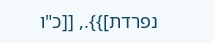נפרדת]}}., [[כ"ו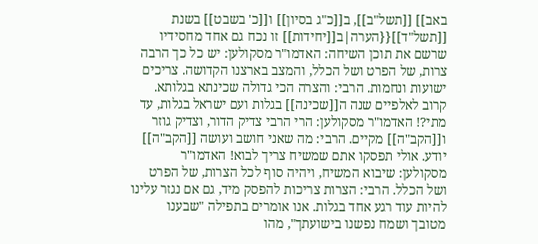באב]] [[תשל"ב]], ב[[כ"ג בסיון]] ו[[כ' בשבט]] בשנת [[תשל"ד]]{{הערה|ב[[יחידות]] זו נכח גם אחד מחסידיו שרשם את תוכן השיחה: האדמו"ר מסקולען: יש כל כך הרבה צרות, של הפרט ושל הכלל, והמצב בארצנו הקדושה. צריכים ישועות ונחמות. הרבי: והצרה הכי גדולה שכינתא בגלותא. קרוב לאלפיים שנה ה[[שכינה]] בגלות ועם ישראל בגלות, עד מתי?! האדמו"ר מסקולען: הרי הרבי צדיק הדור, וצדיק גוזר ו[[הקב"ה]] מקיים. הרבי: מה שאני חושב ועושה [[הקב"ה]] יודע. אולי תפסקו אתם שמשיח צריך לבוא! האדמו"ר מסקולען: שיבוא המשיח, ויהיה סוף לכל הצרות, של הפרט ושל הכלל. הרבי: הצרות צריכות להפסק מיד, גם אם נגזר עלינו להיות עוד רגע אחד בגלות. אנו אומרים בתפילה "שבענו מטובך ושמח נפשנו בישועתך", מהו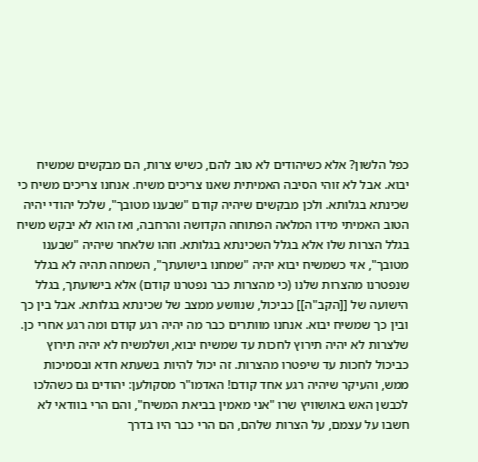כפל הלשון? אלא כשיהודים לא טוב להם, כשיש צרות, הם מבקשים שמשיח יבוא. אבל לא זוהי הסיבה האמיתית שאנו צריכים משיח. אנחנו צריכים משיח כי שכינתא בגלותא. ולכן מבקשים שיהיה קודם "שבענו מטובך", שלכל יהודי יהיה הטוב האמיתי מידו המלאה הפתוחה הקדושה והרחבה, ואז הוא לא יבקש משיח בגלל הצרות שלו אלא בגלל השכינתא בגלותא. וזהו שלאחר שיהיה "שבענו מטובך", אזי כשמשיח יבוא יהיה "שמחנו בישועתך", השמחה תהיה לא בגלל שנפטרנו מהצרות שלנו (כי מהצרות כבר נפטרנו קודם) אלא בישועתך, בגלל הישועה של [[הקב"ה]] כביכול, שנוושע ממצב של שכינתא בגלותא. אבל בין כך ובין כך שמשיח יבוא. אנחנו מוותרים כבר מה יהיה רגע קודם ומה רגע אחרי כן. שלצרות לא יהיה תירוץ לחכות עד שמשיח יבוא, ושלמשיח לא יהיה תירוץ כביכול לחכות עד שיפטרו מהצרות. זה יכול להיות בשעתא חדא ובסמיכות ממש, והעיקר שיהיה רגע אחד קודם! האדמו"ר מסקולען: יהודים גם כשהלכו לכבשן האש באושוויץ שרו "אני מאמין בביאת המשיח", והם הרי בוודאי לא חשבו על עצמם, על הצרות שלהם, הם הרי כבר היו בדרך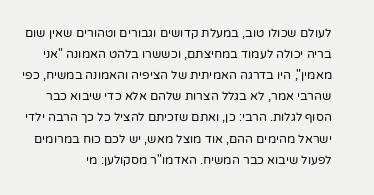לעולם שכולו טוב, במעלת קדושים וגבורים וטהורים שאין שום בריה יכולה לעמוד במחיצתם, וכששרו בלהט האמונה "אני מאמין", היו בדרגה האמיתית של הציפיה והאמונה במשיח, כפי שהרבי אמר, לא בגלל הצרות שלהם אלא כדי שיבוא כבר הסוף לגלות. הרבי: כן, ואתם שזכיתם להציל כל כך הרבה ילדי ישראל מהימים ההם, אוד מוצל מאש, יש לכם כוח במרומים לפעול שיבוא כבר המשיח. האדמו"ר מסקולען: מי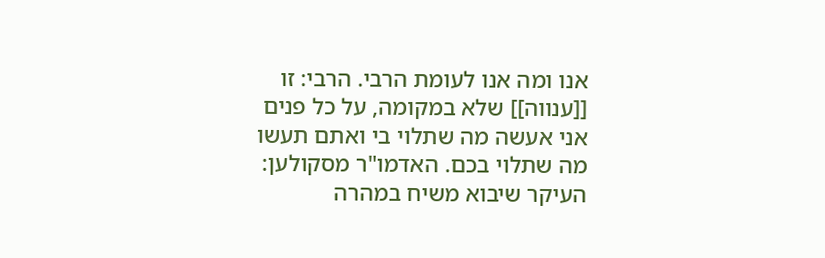אנו ומה אנו לעומת הרבי. הרבי: זו [[ענווה]] שלא במקומה, על כל פנים אני אעשה מה שתלוי בי ואתם תעשו מה שתלוי בכם. האדמו"ר מסקולען: העיקר שיבוא משיח במהרה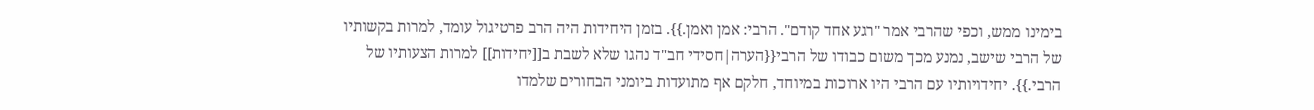בימינו ממש, וכפי שהרבי אמר "רגע אחד קודם". הרבי: אמן ואמן.}}. בזמן היחידות היה הרב פרטיגול עומד, למרות בקשותיו של הרבי שישב, נמנע מכך משום כבודו של הרבי{{הערה|חסידי חב"ד נהגו שלא לשבת ב[[יחידות]] למרות הצעותיו של הרבי.}}. יחידויותיו עם הרבי היו ארוכות במיוחד, חלקם אף מתועדות ביומני הבחורים שלמדו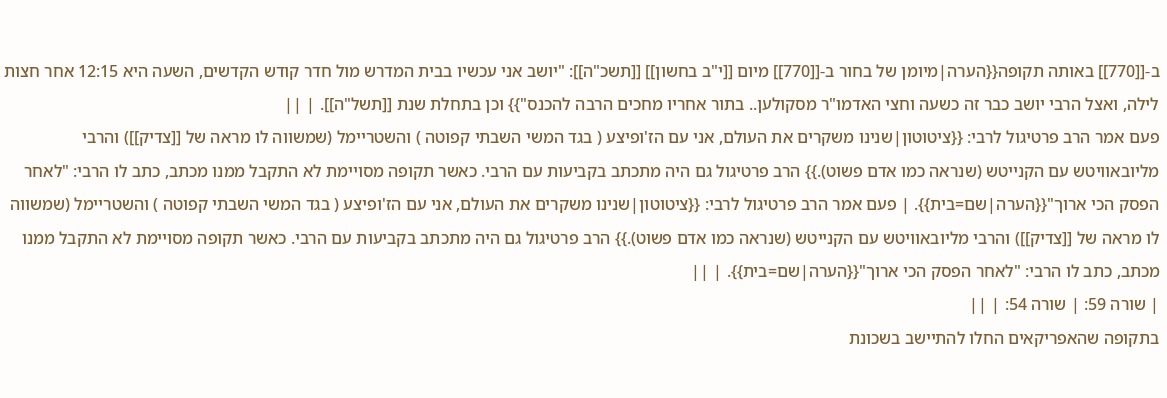ב-[[770]] באותה תקופה{{הערה|מיומן של בחור ב-[[770]] מיום [[י"ב בחשון]] [[תשכ"ה]]: "יושב אני עכשיו בבית המדרש מול חדר קודש הקדשים, השעה היא 12:15 אחר חצות לילה, ואצל הרבי יושב כבר זה כשעה וחצי האדמו"ר מסקולען.. בתור אחריו מחכים הרבה להכנס"}} וכן בתחלת שנת [[תשל"ה]]. | ||
פעם אמר הרב פרטיגול לרבי: {{ציטוטון|שנינו משקרים את העולם, אני עם הז'ופיצע ( בגד המשי השבתי קפוטה ) והשטריימל (שמשווה לו מראה של [[צדיק]]) והרבי מליובאוויטש עם הקנייטש (שנראה כמו אדם פשוט).}} הרב פרטיגול גם היה מתכתב בקביעות עם הרבי. כאשר תקופה מסויימת לא התקבל ממנו מכתב, כתב לו הרבי: "לאחר הפסק הכי ארוך"{{הערה|שם=בית}}. | פעם אמר הרב פרטיגול לרבי: {{ציטוטון|שנינו משקרים את העולם, אני עם הז'ופיצע ( בגד המשי השבתי קפוטה ) והשטריימל (שמשווה לו מראה של [[צדיק]]) והרבי מליובאוויטש עם הקנייטש (שנראה כמו אדם פשוט).}} הרב פרטיגול גם היה מתכתב בקביעות עם הרבי. כאשר תקופה מסויימת לא התקבל ממנו מכתב, כתב לו הרבי: "לאחר הפסק הכי ארוך"{{הערה|שם=בית}}. | ||
| שורה 59: | שורה 54: | ||
בתקופה שהאפריקאים החלו להתיישב בשכונת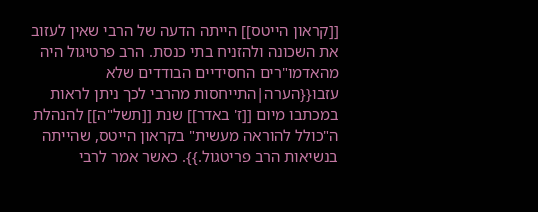[[קראון הייטס]] הייתה הדעה של הרבי שאין לעזוב את השכונה ולהזניח בתי כנסת. הרב פרטיגול היה מהאדמו"רים החסידיים הבודדים שלא עזבו{{הערה|התייחסות מהרבי לכך ניתן לראות במכתבו מיום [[ז' באדר]] שנת [[תשל"ה]] להנהלת ה"כולל להוראה מעשית" בקראון הייטס, שהייתה בנשיאות הרב פריטגול.}}. כאשר אמר לרבי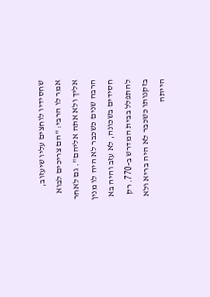שחסידיו לוחצים עליו שיעזוב, אמר לו הרבי: "הם צריכים לבוא אליך ולא אתה אליהם". גם לאחר הרבה שנים כשכבר לא היה לו מנין חסידים בשכונה, לא עזב והיה בא להתפלל בבית המדרש ב-770. רק בזקנותו כשכבר לא היה בריא ולא הייתה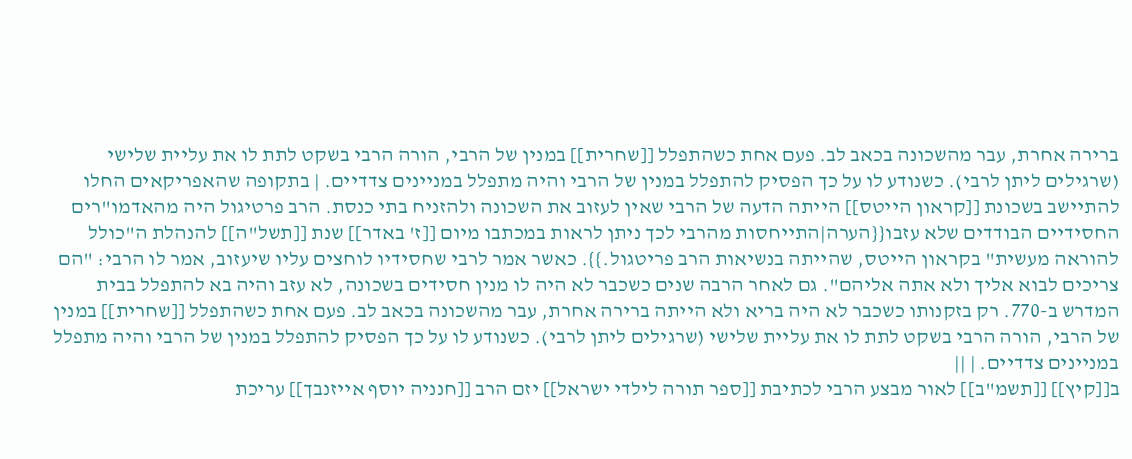ברירה אחרת, עבר מהשכונה בכאב לב. פעם אחת כשהתפלל [[שחרית]] במנין של הרבי, הורה הרבי בשקט לתת לו את עליית שלישי (שרגילים ליתן לרבי). כשנודע לו על כך הפסיק להתפלל במנין של הרבי והיה מתפלל במניינים צדדיים. | בתקופה שהאפריקאים החלו להתיישב בשכונת [[קראון הייטס]] הייתה הדעה של הרבי שאין לעזוב את השכונה ולהזניח בתי כנסת. הרב פרטיגול היה מהאדמו"רים החסידיים הבודדים שלא עזבו{{הערה|התייחסות מהרבי לכך ניתן לראות במכתבו מיום [[ז' באדר]] שנת [[תשל"ה]] להנהלת ה"כולל להוראה מעשית" בקראון הייטס, שהייתה בנשיאות הרב פריטגול.}}. כאשר אמר לרבי שחסידיו לוחצים עליו שיעזוב, אמר לו הרבי: "הם צריכים לבוא אליך ולא אתה אליהם". גם לאחר הרבה שנים כשכבר לא היה לו מנין חסידים בשכונה, לא עזב והיה בא להתפלל בבית המדרש ב-770. רק בזקנותו כשכבר לא היה בריא ולא הייתה ברירה אחרת, עבר מהשכונה בכאב לב. פעם אחת כשהתפלל [[שחרית]] במנין של הרבי, הורה הרבי בשקט לתת לו את עליית שלישי (שרגילים ליתן לרבי). כשנודע לו על כך הפסיק להתפלל במנין של הרבי והיה מתפלל במניינים צדדיים. | ||
ב[[קיץ]] [[תשמ"ב]] לאור מבצע הרבי לכתיבת [[ספר תורה לילדי ישראל]] יזם הרב [[חנניה יוסף אייזנבך]] עריכת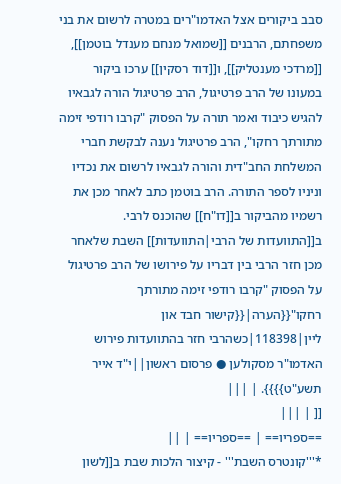סבב ביקורים אצל האדמו"רים במטרה לרשום את בני משפחתם, הרבנים [[שמואל מנחם מענדל בוטמן]], [[מרדכי מענטליק]], ו[[דוד רסקין]] ערכו ביקור במעונו של הרב פרטיגול, הרב פרטיגול הורה לגבאיו להגיש כיבוד ואמר תורה על הפסוק "קרבו רודפי זימה מתורתך רחקו", הרב פרטיגול נענה לבקשת חברי המשלחת החב"דית והורה לגבאיו לרשום את נכדיו וניניו לספר התורה. הרב בוטמן כתב לאחר מכן את רשמיו מהביקור ב[[דו"ח]] שהוכנס לרבי. ב[[התוועדות של הרבי|התוועדות]] השבת שלאחר מכן חזר הרבי בין דבריו על פירושו של הרב פרטיגול על הפסוק "קרבו רודפי זימה מתורתך רחקו"{{הערה|{{קישור חבד און ליין|118398|כשהרבי חזר בהתוועדות פירוש האדמו"ר מסקולען ● פרסום ראשון||י"ד אייר תשע"ט}}}}. | |||
[[ | |||
==ספריו== | ==ספריו== | ||
*'''קונטרס השבת''' - קיצור הלכות שבת ב[[לשון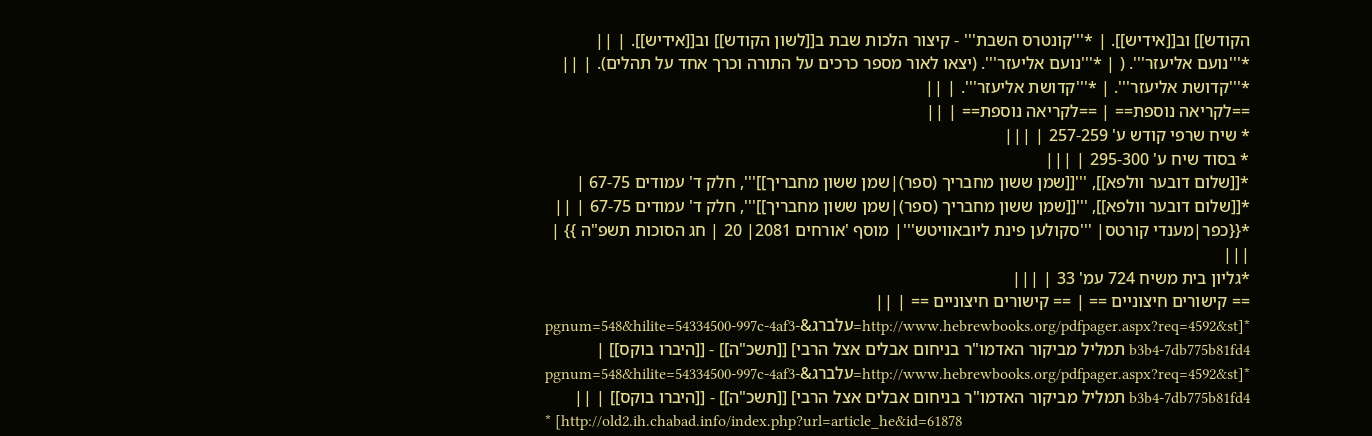הקודש]] וב[[אידיש]]. | *'''קונטרס השבת''' - קיצור הלכות שבת ב[[לשון הקודש]] וב[[אידיש]]. | ||
*'''נועם אליעזר'''. ( | *'''נועם אליעזר'''. (יצאו לאור מספר כרכים על התורה וכרך אחד על תהלים). | ||
*'''קדושת אליעזר'''. | *'''קדושת אליעזר'''. | ||
==לקריאה נוספת== | ==לקריאה נוספת== | ||
* שיח שרפי קודש ע' 257-259 | |||
* בסוד שיח ע' 295-300 | |||
*[[שלום דובער וולפא]], '''[[שמן ששון מחבריך (ספר)|שמן ששון מחבריך]]''', חלק ד' עמודים 67-75 | *[[שלום דובער וולפא]], '''[[שמן ששון מחבריך (ספר)|שמן ששון מחבריך]]''', חלק ד' עמודים 67-75 | ||
*{{כפר|מענדי קורטס| '''סקולען פינת ליובאוויטש'''| מוסף 'אורחים 2081| 20 | חג הסוכות תשפ"ה }} | |||
*גליון בית משיח 724 עמ' 33 | |||
== קישורים חיצוניים == | == קישורים חיצוניים == | ||
*[http://www.hebrewbooks.org/pdfpager.aspx?req=4592&st=עלברג&pgnum=548&hilite=54334500-997c-4af3-b3b4-7db775b81fd4 תמליל מביקור האדמו"ר בניחום אבלים אצל הרבי] [[תשכ"ה]] - [[היברו בוקס]] | *[http://www.hebrewbooks.org/pdfpager.aspx?req=4592&st=עלברג&pgnum=548&hilite=54334500-997c-4af3-b3b4-7db775b81fd4 תמליל מביקור האדמו"ר בניחום אבלים אצל הרבי] [[תשכ"ה]] - [[היברו בוקס]] | ||
* [http://old2.ih.chabad.info/index.php?url=article_he&id=61878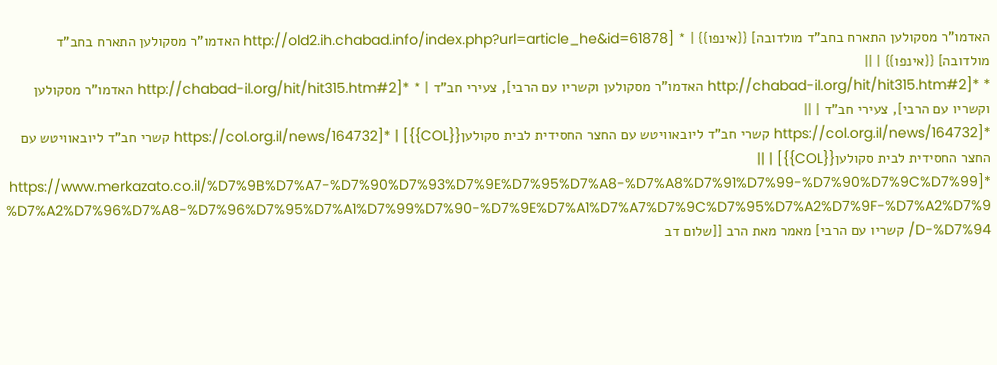האדמו"ר מסקולען התארח בחב"ד מולדובה] {{אינפו}} | * [http://old2.ih.chabad.info/index.php?url=article_he&id=61878 האדמו"ר מסקולען התארח בחב"ד מולדובה] {{אינפו}} | ||
* *[http://chabad-il.org/hit/hit315.htm#2 האדמו"ר מסקולען וקשריו עם הרבי], צעירי חב"ד | * *[http://chabad-il.org/hit/hit315.htm#2 האדמו"ר מסקולען וקשריו עם הרבי], צעירי חב"ד | ||
*[https://col.org.il/news/164732 קשרי חב"ד ליובאוויטש עם החצר החסידית לבית סקולען{{COL}}] | *[https://col.org.il/news/164732 קשרי חב"ד ליובאוויטש עם החצר החסידית לבית סקולען{{COL}}] | ||
*[https://www.merkazato.co.il/%D7%9B%D7%A7-%D7%90%D7%93%D7%9E%D7%95%D7%A8-%D7%A8%D7%91%D7%99-%D7%90%D7%9C%D7%99%D7%A2%D7%96%D7%A8-%D7%96%D7%95%D7%A1%D7%99%D7%90-%D7%9E%D7%A1%D7%A7%D7%9C%D7%95%D7%A2%D7%9F-%D7%A2%D7%9D-%D7%94/ קשריו עם הרבי] מאמר מאת הרב [[שלום דב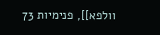וולפא]], פנימיות 73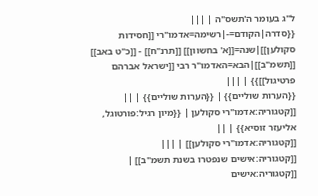ל"ג בעומר ה'תשס"ה | |||
{{סדרה|הקודם=-|רשימה=אדמו"רי [[חסידות סקולען]]|שנה=[[א' בחשוון]] [[תרנ"ח]] - [[כ"ט באב]] [[תשמ"ב]]|הבא=האדמו"ר רבי [[ישראל אברהם פרטיגול]]}} | |||
{{הערות שוליים}} | {{הערות שוליים}} | ||
[[קטגוריה:אדמו"רי סקולען | {{מיון רגיל:פורטוגל, אליעזר זוסיא}} | ||
[[קטגוריה:אדמו"רי סקולען]] | |||
[[קטגוריה:אישים שנפטרו בשנת תשמ"ב]] | [[קטגוריה:אישים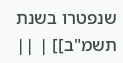שנפטרו בשנת תשמ"ב]] | ||